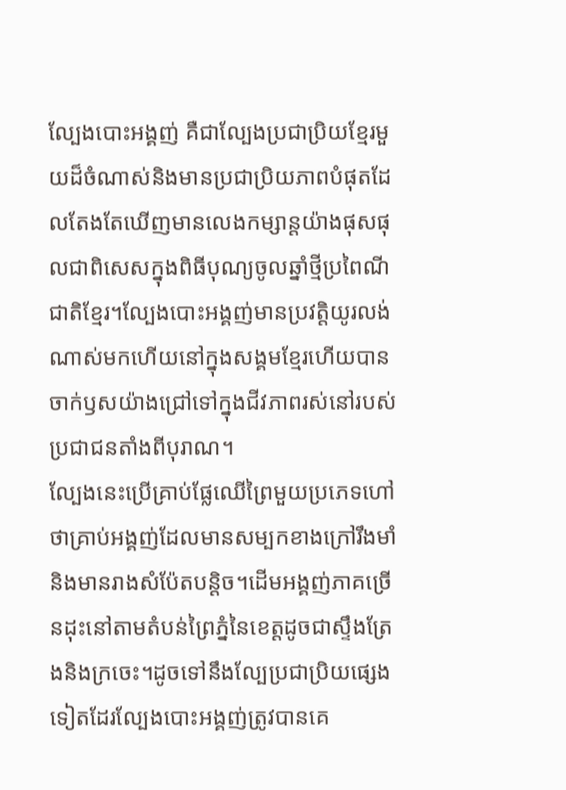ល្បែងបោះអង្គញ់ គឺជាល្បែងប្រជាប្រិយខ្មែរមួយដ៏ចំណាស់និងមានប្រជាប្រិយភាពបំផុតដែលតែងតែឃើញមានលេងកម្សាន្តយ៉ាងផុសផុលជាពិសេសក្នុងពិធីបុណ្យចូលឆ្នាំថ្មីប្រពៃណីជាតិខ្មែរ។ល្បែងបោះអង្គញ់មានប្រវត្តិយូរលង់ណាស់មកហើយនៅក្នុងសង្គមខ្មែរហើយបានចាក់ឫសយ៉ាងជ្រៅទៅក្នុងជីវភាពរស់នៅរបស់ប្រជាជនតាំងពីបុរាណ។
ល្បែងនេះប្រើគ្រាប់ផ្លែឈើព្រៃមួយប្រភេទហៅថាគ្រាប់អង្គញ់ដែលមានសម្បកខាងក្រៅរឹងមាំនិងមានរាងសំប៉ែតបន្តិច។ដើមអង្គញ់ភាគច្រើនដុះនៅតាមតំបន់ព្រៃភ្នំនៃខេត្តដូចជាស្ទឹងត្រែងនិងក្រចេះ។ដូចទៅនឹងល្បែប្រជាប្រិយផ្សេងទៀតដែរល្បែងបោះអង្គញ់ត្រូវបានគេ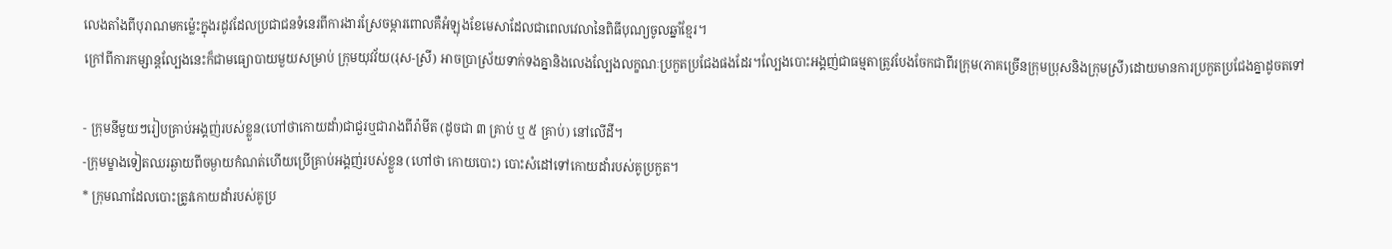លេងតាំងពីបុរាណមកម្ល៉េះក្នុងរដូវដែលប្រជាជនទំនេរពីការងារស្រែចម្ការពោលគឺអំឡុងខែមេសាដែលជាពេលវេលានៃពិធីបុណ្យចូលឆ្នាំខ្មែរ។
ក្រៅពីការកម្សាន្តល្បែងនេះក៏ជាមធ្យោបាយមួយសម្រាប់ ក្រុមយុវវ័យ(រុស-ស្រី) អាចប្រាស្រ័យទាក់ទងគ្នានិងលេងល្បែងលក្ខណៈប្រកួតប្រជែងផងដែរ។ល្បែងបោះអង្គញ់ជាធម្មតាត្រូវបែងចែកជាពីរក្រុម(ភាគច្រើនក្រុមប្រុសនិងក្រុមស្រី)ដោយមានការប្រកួតប្រជែងគ្នាដូចតទៅ

- ក្រុមនីមួយៗរៀបគ្រាប់អង្គញ់របស់ខ្លួន(ហៅថាកោយដាំ)ជាជួរឬជារាងពីរ៉ាមីត (ដូចជា ៣ គ្រាប់ ឬ ៥ គ្រាប់) នៅលើដី។
-ក្រុមម្ខាងទៀតឈរឆ្ងាយពីចម្ងាយកំណត់ហើយប្រើគ្រាប់អង្គញ់របស់ខ្លួន (ហៅថា កោយបោះ) បោះសំដៅទៅកោយដាំរបស់គូប្រកួត។
* ក្រុមណាដែលបោះត្រូវកោយដាំរបស់គូប្រ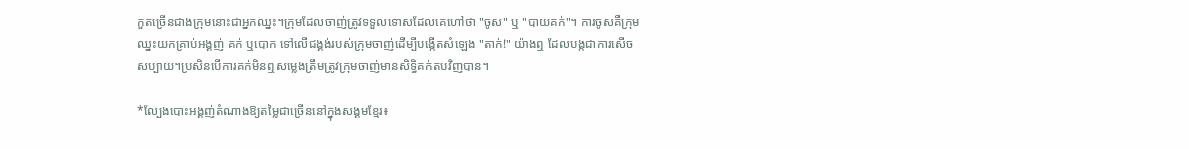កួតច្រើនជាងក្រុមនោះជាអ្នកឈ្នះ។ក្រុមដែលចាញ់ត្រូវទទួលទោសដែលគេហៅថា "ចូស" ឬ "បាយគក់"។ ការចូសគឺក្រុមឈ្នះយកគ្រាប់អង្គញ់ គក់ ឬបោក ទៅលើជង្គង់របស់ក្រុមចាញ់ដើម្បីបង្កើតសំឡេង "តាក់!" យ៉ាងឮ ដែលបង្កជាការសើចសប្បាយ។ប្រសិនបើការគក់មិនឮសម្លេងត្រឹមត្រូវក្រុមចាញ់មានសិទ្ធិគក់តបវិញបាន។

*ល្បែងបោះអង្គញ់តំណាងឱ្យតម្លៃជាច្រើននៅក្នុងសង្គមខ្មែរ៖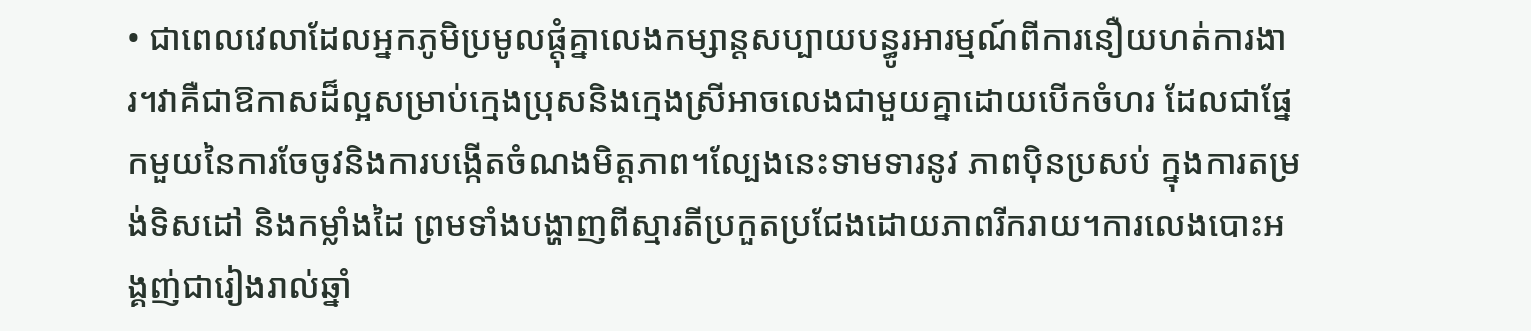• ជាពេលវេលាដែលអ្នកភូមិប្រមូលផ្តុំគ្នាលេងកម្សាន្តសប្បាយបន្ធូរអារម្មណ៍ពីការនឿយហត់ការងារ។វាគឺជាឱកាសដ៏ល្អសម្រាប់ក្មេងប្រុសនិងក្មេងស្រីអាចលេងជាមួយគ្នាដោយបើកចំហរ ដែលជាផ្នែកមួយនៃការចែចូវនិងការបង្កើតចំណងមិត្តភាព។ល្បែងនេះទាមទារនូវ ភាពប៉ិនប្រសប់ ក្នុងការតម្រង់ទិសដៅ និងកម្លាំងដៃ ព្រមទាំងបង្ហាញពីស្មារតីប្រកួតប្រជែងដោយភាពរីករាយ។ការលេងបោះអង្គញ់ជារៀងរាល់ឆ្នាំ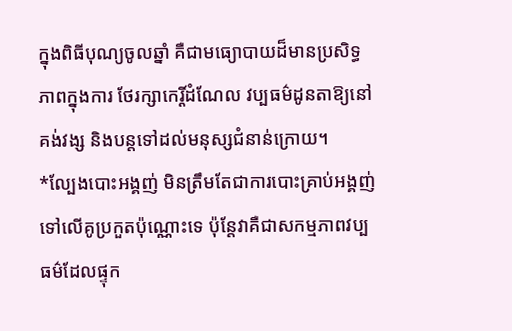ក្នុងពិធីបុណ្យចូលឆ្នាំ គឺជាមធ្យោបាយដ៏មានប្រសិទ្ធភាពក្នុងការ ថែរក្សាកេរ្តិ៍ដំណែល វប្បធម៌ដូនតាឱ្យនៅគង់វង្ស និងបន្តទៅដល់មនុស្សជំនាន់ក្រោយ។
*ល្បែងបោះអង្គញ់ មិនត្រឹមតែជាការបោះគ្រាប់អង្គញ់ទៅលើគូប្រកួតប៉ុណ្ណោះទេ ប៉ុន្តែវាគឺជាសកម្មភាពវប្បធម៌ដែលផ្ទុក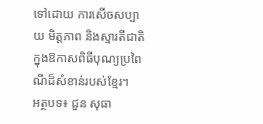ទៅដោយ ការសើចសប្បាយ មិត្តភាព និងស្មារតីជាតិ ក្នុងឱកាសពិធីបុណ្យប្រពៃណីដ៏សំខាន់របស់ខ្មែរ។
អត្ថបទ៖ ជួន សុធា